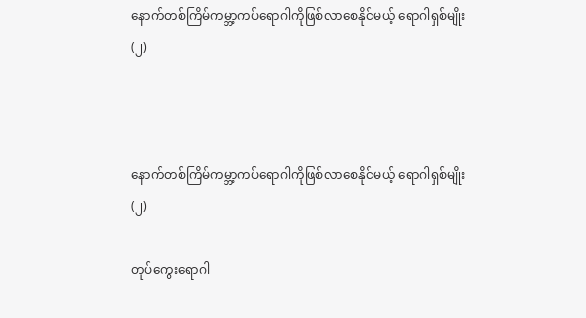နောက်တစ်ကြိမ်ကမ္ဘာ့ကပ်ရောဂါကိုဖြစ်လာစေနိုင်မယ့် ရောဂါရှစ်မျိုး(၂)



နောက်တစ်ကြိမ်ကမ္ဘာ့ကပ်ရောဂါကိုဖြစ်လာစေနိုင်မယ့် ရောဂါရှစ်မျိုး(၂)

တုပ်ကွေးရောဂါ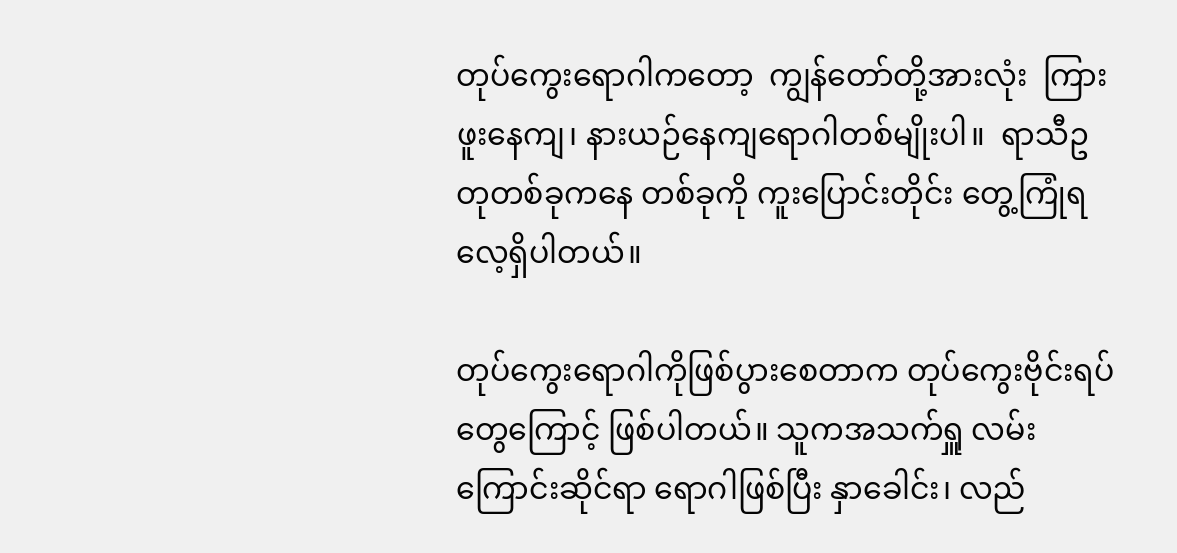တုပ်ကွေးရောဂါကတော့  ကျွန်တော်တို့အားလုံး  ကြားဖူးနေကျ၊ နားယဉ်နေကျရောဂါတစ်မျိုးပါ။  ရာသီဥတုတစ်ခုကနေ တစ်ခုကို ကူးပြောင်းတိုင်း တွေ့ကြုံရလေ့ရှိပါတယ်။

တုပ်ကွေးရောဂါကိုဖြစ်ပွားစေတာက တုပ်ကွေးဗိုင်းရပ်တွေကြောင့် ဖြစ်ပါတယ်။ သူကအသက်ရှူ လမ်းကြောင်းဆိုင်ရာ ရောဂါဖြစ်ပြီး နှာခေါင်း၊ လည်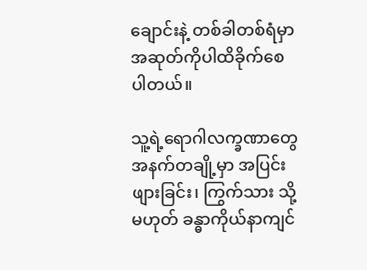ချောင်းနဲ့ တစ်ခါတစ်ရံမှာ အဆုတ်ကိုပါထိခိုက်စေပါတယ်။

သူ့ရဲ့ရောဂါလက္ခဏာတွေ အနက်တချို့မှာ အပြင်းဖျားခြင်း၊ ကြွက်သား သို့မဟုတ် ခန္ဓာကိုယ်နာကျင်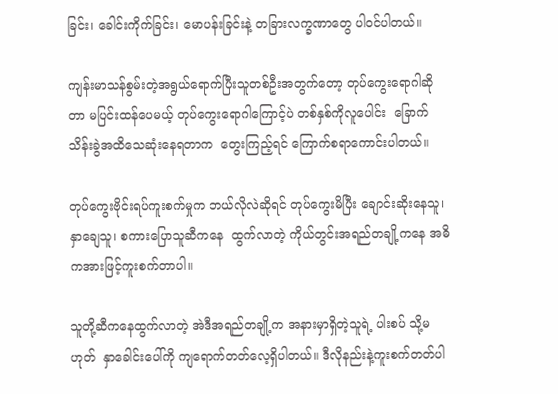ခြင်း၊ ခေါင်းကိုက်ခြင်း၊ မောပန်းခြင်းနဲ့ တခြားလက္ခဏာတွေ ပါဝင်ပါတယ်။

ကျန်းမာသန်စွမ်းတဲ့အရွယ်ရောက်ပြီးသူတစ်ဦးအတွက်တော့ တုပ်ကွေးရောဂါဆိုတာ မပြင်းထန်ပေမယ့် တုပ်ကွေးရောဂါကြောင့်ပဲ တစ်နှစ်ကိုလူပေါင်း  ခြောက်သိန်းခွဲအထိသေဆုံးနေရတာက  တွေးကြည့်ရင် ကြောက်စရာကောင်းပါတယ်။

တုပ်ကွေးဗိုင်းရပ်ကူးစက်မှုက ဘယ်လိုလဲဆိုရင် တုပ်ကွေးမိပြီး ချောင်းဆိုးနေသူ၊ နှာချေသူ၊ စကားပြောသူဆီကနေ  ထွက်လာတဲ့ ကိုယ်တွင်းအရည်တချို့ကနေ အဓိကအားဖြင့်ကူးစက်တာပါ။

သူတို့ဆီကနေထွက်လာတဲ့ အဲဒီအရည်တချို့က အနားမှာရှိတဲ့သူရဲ့ ပါးစပ် သို့မဟုတ်  နှာခေါင်းပေါ်ကို ကျရောက်တတ်လေ့ရှိပါတယ်။ ဒီလိုနည်းနဲ့ကူးစက်တတ်ပါ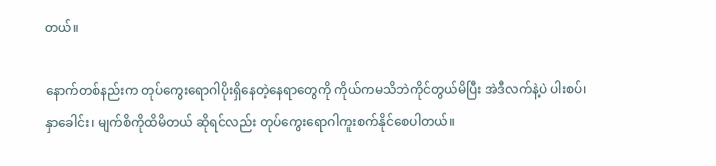တယ်။

နောက်တစ်နည်းက တုပ်ကွေးရောဂါပိုးရှိနေတဲ့နေရာတွေကို ကိုယ်ကမသိဘဲကိုင်တွယ်မိပြီး အဲဒီလက်နဲ့ပဲ ပါးစပ်၊ နှာခေါင်း၊ မျက်စိကိုထိမိတယ် ဆိုရင်လည်း တုပ်ကွေးရောဂါကူးစက်နိုင်စေပါတယ်။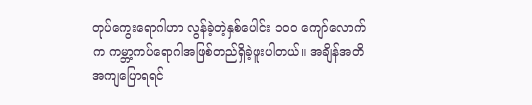တုပ်ကွေးရောဂါဟာ လွန်ခဲ့တဲ့နှစ်ပေါင်း ၁၀၀ ကျော်လောက်က ကမ္ဘာ့ကပ်ရောဂါအဖြစ်တည်ရှိခဲ့ဖူးပါတယ်။ အချိန်အတိအကျပြောရရင်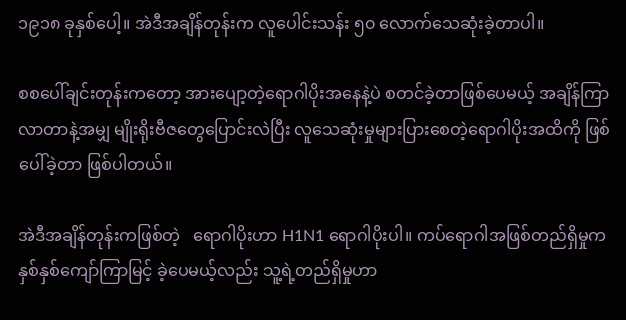၁၉၁၈ ခုနှစ်ပေါ့။ အဲဒီအချိန်တုန်းက လူပေါင်းသန်း ၅၀ လောက်သေဆုံးခဲ့တာပါ။

စစပေါ်ချင်းတုန်းကတော့ အားပျော့တဲ့ရောဂါပိုးအနေနဲ့ပဲ စတင်ခဲ့တာဖြစ်ပေမယ့် အချိန်ကြာလာတာနဲ့အမျှ မျိုးရိုးဗီဇတွေပြောင်းလဲပြီး လူသေဆုံးမှုများပြားစေတဲ့ရောဂါပိုးအထိကို ဖြစ်ပေါ်ခဲ့တာ ဖြစ်ပါတယ်။

အဲဒီအချိန်တုန်းကဖြစ်တဲ့   ရောဂါပိုးဟာ H1N1 ရောဂါပိုးပါ။ ကပ်ရောဂါအဖြစ်တည်ရှိမှုက နှစ်နှစ်ကျော်ကြာမြင့် ခဲ့ပေမယ့်လည်း သူ့ရဲ့တည်ရှိမှုဟာ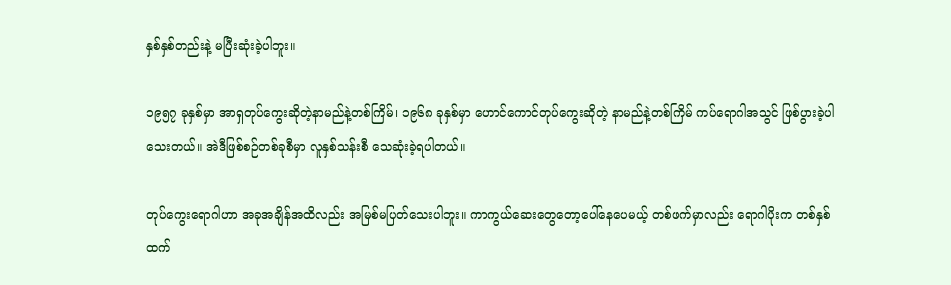နှစ်နှစ်တည်းနဲ့ မပြီးဆုံးခဲ့ပါဘူး။

၁၉၅၇ ခုနှစ်မှာ အာရှတုပ်ကွေးဆိုတဲ့နာမည်နဲ့တစ်ကြိမ်၊ ၁၉၆၈ ခုနှစ်မှာ ဟောင်ကောင်တုပ်ကွေးဆိုတဲ့ နာမည်နဲ့တစ်ကြိမ် ကပ်ရောဂါအသွင် ဖြစ်ပွားခဲ့ပါသေးတယ်။ အဲဒီဖြစ်စဉ်တစ်ခုစီမှာ လူနှစ်သန်းစီ သေဆုံးခဲ့ရပါတယ်။

တုပ်ကွေးရောဂါဟာ အခုအချိန်အထိလည်း အမြစ်မပြတ်သေးပါဘူး။ ကာကွယ်ဆေးတွေတော့ပေါ်နေပေမယ့် တစ်ဖက်မှာလည်း ရောဂါပိုးက တစ်နှစ်ထက်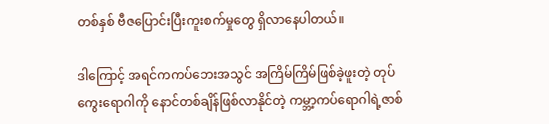တစ်နှစ် ဗီဇပြောင်းပြီးကူးစက်မှုတွေ ရှိလာနေပါတယ်။

ဒါကြောင့် အရင်ကကပ်ဘေးအသွင် အကြိမ်ကြိမ်ဖြစ်ခဲ့ဖူးတဲ့ တုပ်ကွေးရောဂါကို နောင်တစ်ချိန်ဖြစ်လာနိုင်တဲ့ ကမ္ဘာ့ကပ်ရောဂါရဲ့ဇာစ်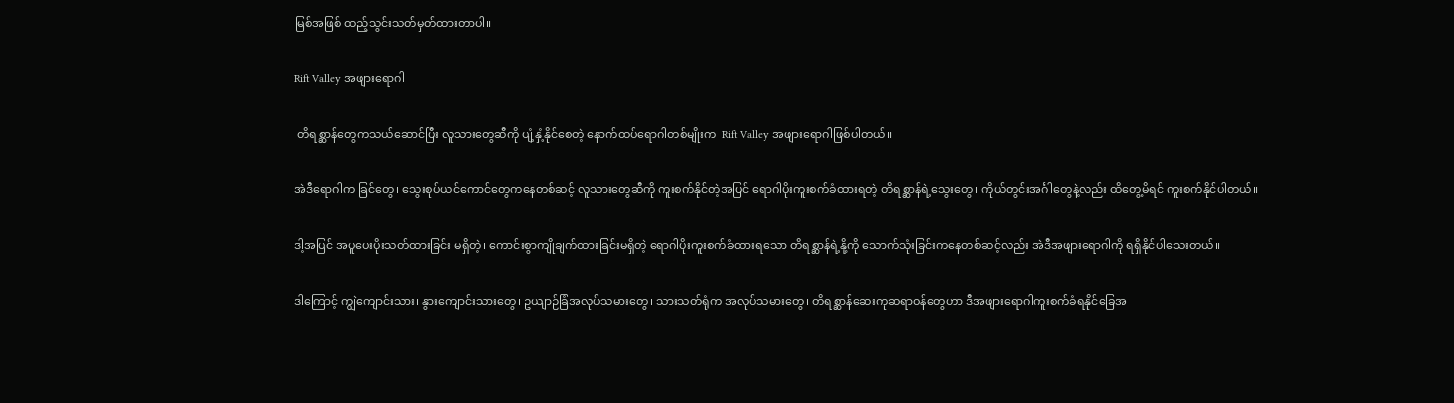မြစ်အဖြစ် ထည့်သွင်းသတ်မှတ်ထားတာပါ။

Rift Valley အဖျားရောဂါ

 တိရစ္ဆာန်တွေကသယ်ဆောင်ပြီး လူသားတွေဆီကို ပျံ့နှံ့နိုင်စေတဲ့ နောက်ထပ်ရောဂါတစ်မျိုးက  Rift Valley အဖျားရောဂါဖြစ်ပါတယ်။

အဲဒီရောဂါက ခြင်တွေ၊ သွေးစုပ်ယင်ကောင်တွေကနေတစ်ဆင့် လူသားတွေဆီကို ကူးစက်နိုင်တဲ့အပြင် ရောဂါပိုးကူးစက်ခံထားရတဲ့ တိရစ္ဆာန်ရဲ့သွေးတွေ၊ ကိုယ်တွင်းအင်္ဂါတွေနဲ့လည်း ထိတွေ့မိရင် ကူးစက်နိုင်ပါတယ်။

ဒါ့အပြင် အပူပေးပိုးသတ်ထားခြင်း မရှိတဲ့၊ ကောင်းစွာကျိုချက်ထားခြင်းမရှိတဲ့ ရောဂါပိုးကူးစက်ခံထားရသော တိရစ္ဆာန်ရဲ့နို့ကို သောက်သုံးခြင်းကနေတစ်ဆင့်လည်း အဲဒီအဖျားရောဂါကို ရရှိနိုင်ပါသေးတယ်။

ဒါကြောင့် ကျွဲကျောင်းသား၊ နွားကျောင်းသားတွေ၊ ဥယျာဉ်ခြံအလုပ်သမားတွေ၊ သားသတ်ရုံက အလုပ်သမားတွေ၊ တိရစ္ဆာန်ဆေးကုဆရာဝန်တွေဟာ ဒီအဖျားရောဂါကူးစက်ခံရနိုင်ခြေအ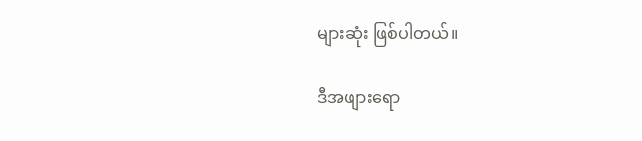များဆုံး ဖြစ်ပါတယ်။

ဒီအဖျားရော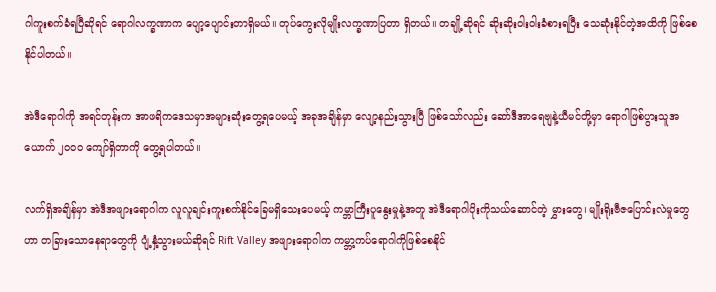ဂါကူးစက်ခံရပြီဆိုရင် ရောဂါလက္ခဏာက ပျော့ပျောင်းတာရှိမယ်။ တုပ်ကွေးလိုမျိုးလက္ခဏာပြတာ ရှိတယ်။ တချို့ဆိုရင် ဆိုးဆိုးဝါးဝါးခံစားရပြီး သေဆုံးနိုင်တဲ့အထိကို ဖြစ်စေနိုင်ပါတယ်။

အဲဒီရောဂါကို အရင်တုန်းက အာဖရိကဒေသမှာအများဆုံးတွေ့ရပေမယ့် အခုအချိန်မှာ လျော့နည်းသွားပြီ ဖြစ်သော်လည်း ဆော်ဒီအာရေဗျနဲ့ယီမင်တို့မှာ ရောဂါဖြစ်ပွားသူအယောက် ၂၀၀၀ ကျော်ရှိတာကို တွေ့ရပါတယ်။

လက်ရှိအချိန်မှာ အဲဒီအဖျားရောဂါက လူလူချင်းကူးစက်နိုင်ခြေမရှိသေးပေမယ့် ကမ္ဘာကြီးပူနွေးမှုနဲ့အတူ အဲဒီရောဂါပိုးကိုသယ်ဆောင်တဲ့ မွှားတွေ၊ မျိုးရိုးဗီဇပြောင်းလဲမှုတွေဟာ တခြားသောနေရာတွေကို ပျံ့နှံ့သွားမယ်ဆိုရင် Rift Valley အဖျားရောဂါက ကမ္ဘာ့ကပ်ရောဂါကိုဖြစ်စေနိုင်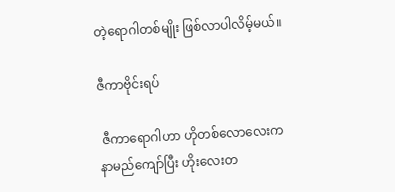တဲ့ရောဂါတစ်မျိုး ဖြစ်လာပါလိမ့်မယ်။

ဇီကာဗိုင်းရပ်

 ဇီကာရောဂါဟာ ဟိုတစ်လောလေးက နာမည်ကျော်ပြီး ဟိုးလေးတ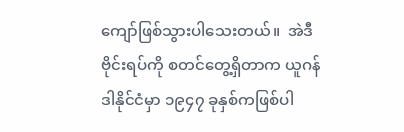ကျော်ဖြစ်သွားပါသေးတယ်။  အဲဒီဗိုင်းရပ်ကို စတင်တွေ့ရှိတာက ယူဂန်ဒါနိုင်ငံမှာ ၁၉၄၇ ခုနှစ်ကဖြစ်ပါ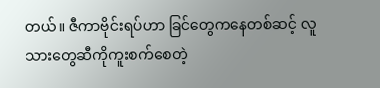တယ်။ ဇီကာဗိုင်းရပ်ဟာ ခြင်တွေကနေတစ်ဆင့် လူသားတွေဆီကိုကူးစက်စေတဲ့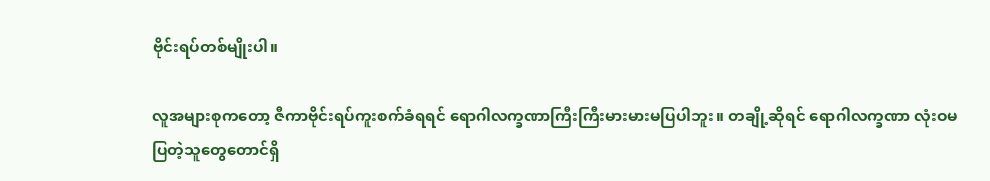ဗိုင်းရပ်တစ်မျိုးပါ။

လူအများစုကတော့ ဇီကာဗိုင်းရပ်ကူးစက်ခံရရင် ရောဂါလက္ခဏာကြီးကြီးမားမားမပြပါဘူး။ တချို့ဆိုရင် ရောဂါလက္ခဏာ လုံးဝမပြတဲ့သူတွေတောင်ရှိ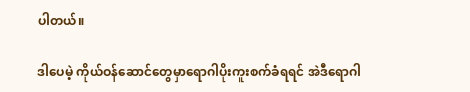ပါတယ်။

ဒါပေမဲ့ ကိုယ်ဝန်ဆောင်တွေမှာရောဂါပိုးကူးစက်ခံရရင် အဲဒီရောဂါ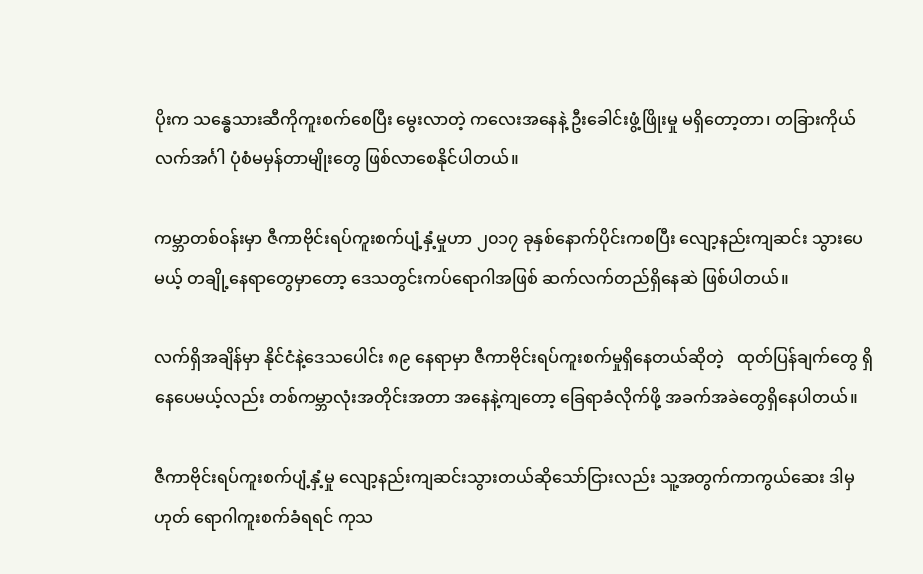ပိုးက သန္ဓေသားဆီကိုကူးစက်စေပြီး မွေးလာတဲ့ ကလေးအနေနဲ့ ဦးခေါင်းဖွံ့ဖြိုးမှု မရှိတော့တာ၊ တခြားကိုယ်လက်အင်္ဂါ ပုံစံမမှန်တာမျိုးတွေ ဖြစ်လာစေနိုင်ပါတယ်။

ကမ္ဘာတစ်ဝန်းမှာ ဇီကာဗိုင်းရပ်ကူးစက်ပျံ့နှံ့မှုဟာ ၂၀၁၇ ခုနှစ်နောက်ပိုင်းကစပြီး လျော့နည်းကျဆင်း သွားပေမယ့် တချို့နေရာတွေမှာတော့ ဒေသတွင်းကပ်ရောဂါအဖြစ် ဆက်လက်တည်ရှိနေဆဲ ဖြစ်ပါတယ်။

လက်ရှိအချိန်မှာ နိုင်ငံနဲ့ဒေသပေါင်း ၈၉ နေရာမှာ ဇီကာဗိုင်းရပ်ကူးစက်မှုရှိနေတယ်ဆိုတဲ့   ထုတ်ပြန်ချက်တွေ ရှိနေပေမယ့်လည်း တစ်ကမ္ဘာလုံးအတိုင်းအတာ အနေနဲ့ကျတော့ ခြေရာခံလိုက်ဖို့ အခက်အခဲတွေရှိနေပါတယ်။

ဇီကာဗိုင်းရပ်ကူးစက်ပျံ့နှံ့မှု လျော့နည်းကျဆင်းသွားတယ်ဆိုသော်ငြားလည်း သူ့အတွက်ကာကွယ်ဆေး ဒါမှဟုတ် ရောဂါကူးစက်ခံရရင် ကုသ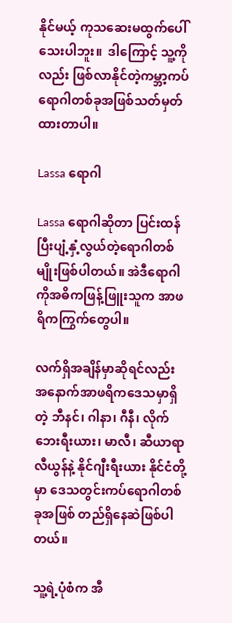နိုင်မယ့် ကုသဆေးမထွက်ပေါ်သေးပါဘူး။  ဒါကြောင့် သူ့ကိုလည်း ဖြစ်လာနိုင်တဲ့ကမ္ဘာ့ကပ်ရောဂါတစ်ခုအဖြစ်သတ်မှတ်ထားတာပါ။

Lassa ရောဂါ

Lassa ရောဂါဆိုတာ ပြင်းထန်ပြီးပျံ့နှံ့လွယ်တဲ့ရောဂါတစ်မျိုးဖြစ်ပါတယ်။ အဲဒီရောဂါကိုအဓိကဖြန့်ဖြူးသူက အာဖရိကကြွက်တွေပါ။

လက်ရှိအချိန်မှာဆိုရင်လည်း အနောက်အာဖရိကဒေသမှာရှိတဲ့ ဘီနင်၊ ဂါနာ၊ ဂီနီ၊ လိုက်ဘေးရီးယား၊ မာလီ၊ ဆီယာရာလီယွန်နဲ့ နိုင်ဂျီးရီးယား နိုင်ငံတို့မှာ ဒေသတွင်းကပ်ရောဂါတစ်ခုအဖြစ် တည်ရှိနေဆဲဖြစ်ပါတယ်။

သူ့ရဲ့ပုံစံက အီ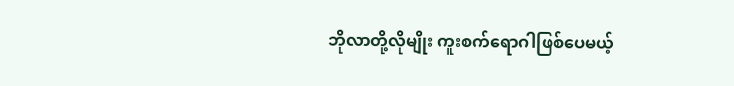ဘိုလာတို့လိုမျိုး ကူးစက်ရောဂါဖြစ်ပေမယ့်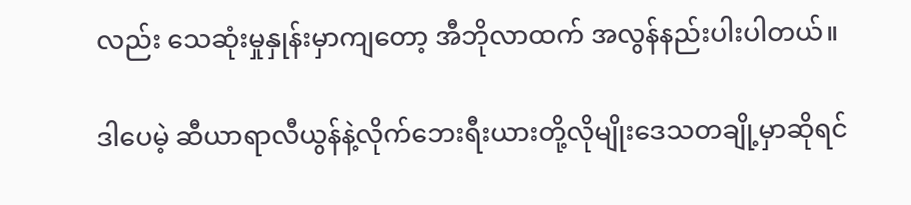လည်း သေဆုံးမှုနှုန်းမှာကျတော့ အီဘိုလာထက် အလွန်နည်းပါးပါတယ်။

ဒါပေမဲ့ ဆီယာရာလီယွန်နဲ့လိုက်ဘေးရီးယားတို့လိုမျိုးဒေသတချို့မှာဆိုရင်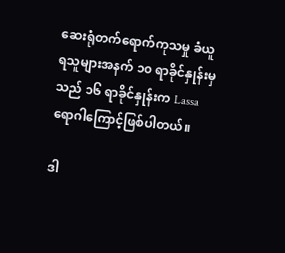ဆေးရုံတက်ရောက်ကုသမှု ခံယူရသူများအနက် ၁၀ ရာခိုင်နှုန်းမှသည် ၁၆ ရာခိုင်နှုန်းက Lassa ရောဂါကြောင့်ဖြစ်ပါတယ်။

ဒါ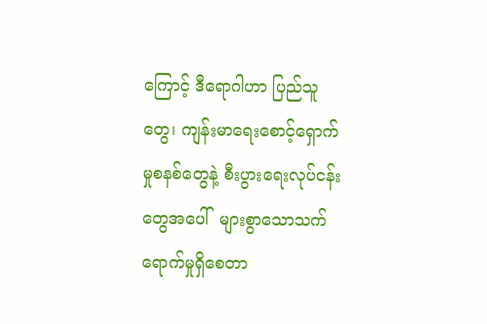ကြောင့် ဒီရောဂါဟာ ပြည်သူတွေ၊ ကျန်းမာရေးစောင့်ရှောက်မှုစနစ်တွေနဲ့ စီးပွားရေးလုပ်ငန်းတွေအပေါ်  များစွာသောသက်ရောက်မှုရှိစေတာ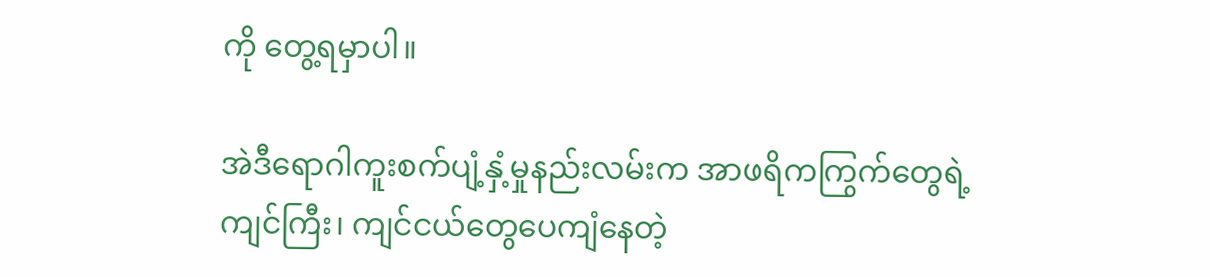ကို တွေ့ရမှာပါ။

အဲဒီရောဂါကူးစက်ပျံ့နှံ့မှုနည်းလမ်းက အာဖရိကကြွက်တွေရဲ့ကျင်ကြီး၊ ကျင်ငယ်တွေပေကျံနေတဲ့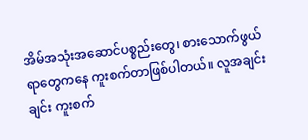အိမ်အသုံးအဆောင်ပစ္စည်းတွေ၊ စားသောက်ဖွယ်ရာတွေကနေ ကူးစက်တာဖြစ်ပါတယ်။ လူအချင်းချင်း ကူးစက်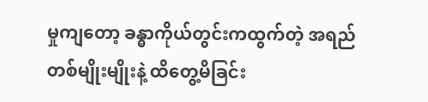မှုကျတော့ ခန္ဓာကိုယ်တွင်းကထွက်တဲ့ အရည်တစ်မျိုးမျိုးနဲ့ ထိတွေ့မိခြင်း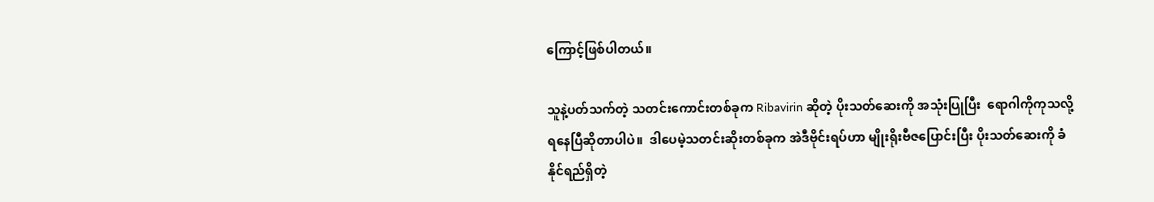ကြောင့်ဖြစ်ပါတယ်။

သူနဲ့ပတ်သက်တဲ့ သတင်းကောင်းတစ်ခုက Ribavirin ဆိုတဲ့ ပိုးသတ်ဆေးကို အသုံးပြုပြီး  ရောဂါကိုကုသလို့ရနေပြီဆိုတာပါပဲ။  ဒါပေမဲ့သတင်းဆိုးတစ်ခုက အဲဒီဗိုင်းရပ်ဟာ မျိုးရိုးဗီဇပြောင်းပြီး ပိုးသတ်ဆေးကို ခံနိုင်ရည်ရှိတဲ့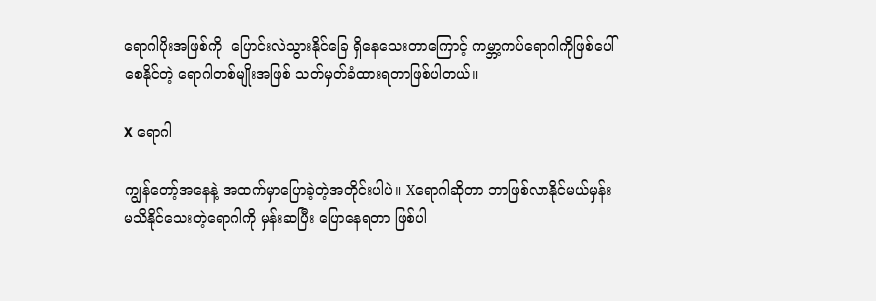ရောဂါပိုးအဖြစ်ကို  ပြောင်းလဲသွားနိုင်ခြေ ရှိနေသေးတာကြောင့် ကမ္ဘာ့ကပ်ရောဂါကိုဖြစ်ပေါ်စေနိုင်တဲ့ ရောဂါတစ်မျိုးအဖြစ် သတ်မှတ်ခံထားရတာဖြစ်ပါတယ်။

X ရောဂါ

ကျွန်တော့်အနေနဲ့ အထက်မှာပြောခဲ့တဲ့အတိုင်းပါပဲ။ Xရောဂါဆိုတာ ဘာဖြစ်လာနိုင်မယ်မှန်း မသိနိုင်သေးတဲ့ရောဂါကို မှန်းဆပြီး ပြောနေရတာ ဖြစ်ပါ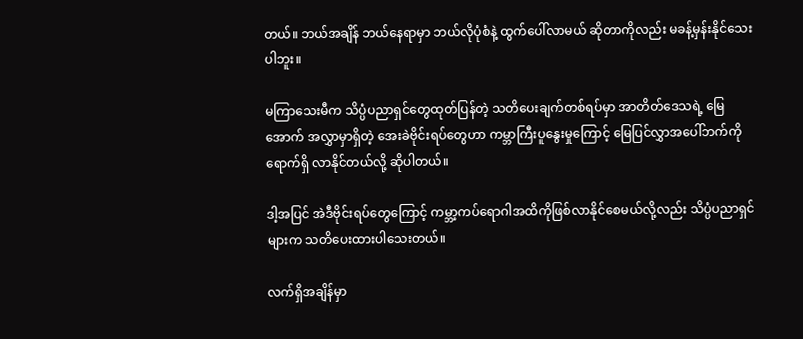တယ်။ ဘယ်အချိန် ဘယ်နေရာမှာ ဘယ်လိုပုံစံနဲ့ ထွက်ပေါ်လာမယ် ဆိုတာကိုလည်း မခန့်မှန်းနိုင်သေးပါဘူး။

မကြာသေးမီက သိပ္ပံပညာရှင်တွေထုတ်ပြန်တဲ့ သတိပေးချက်တစ်ရပ်မှာ အာတိတ်ဒေသရဲ့ မြေအောက် အလွှာမှာရှိတဲ့ အေးခဲဗိုင်းရပ်တွေဟာ ကမ္ဘာကြီးပူနွေးမှုကြောင့် မြေပြင်လွှာအပေါ်ဘက်ကို ရောက်ရှိ လာနိုင်တယ်လို့ ဆိုပါတယ်။

ဒါ့အပြင် အဲဒီဗိုင်းရပ်တွေကြောင့် ကမ္ဘာ့ကပ်ရောဂါအထိကိုဖြစ်လာနိုင်စေမယ်လို့လည်း သိပ္ပံပညာရှင်များက သတိပေးထားပါသေးတယ်။

လက်ရှိအချိန်မှာ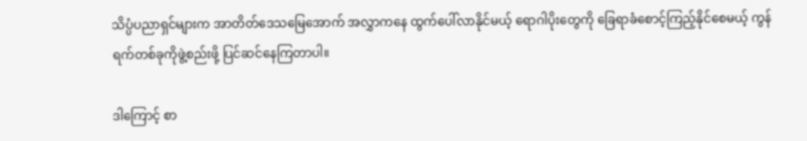သိပ္ပံပညာရှင်များက အာတိတ်ဒေသမြေအောက် အလွှာကနေ ထွက်ပေါ်လာနိုင်မယ့် ရောဂါပိုးတွေကို ခြေရာခံစောင့်ကြည့်နိုင်စေမယ့် ကွန်ရက်တစ်ခုကိုဖွဲ့စည်းဖို့ ပြင်ဆင်နေကြတာပါ။

ဒါကြောင့် စာ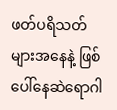ဖတ်ပရိသတ်များအနေနဲ့ ဖြစ်ပေါ်နေဆဲရောဂါ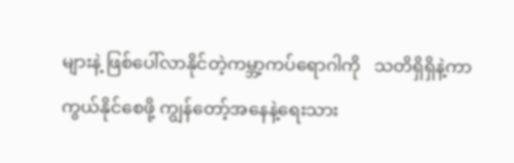များနဲ့ ဖြစ်ပေါ်လာနိုင်တဲ့ကမ္ဘာ့ကပ်ရောဂါကို   သတိရှိရှိနဲ့ကာကွယ်နိုင်စေဖို့ ကျွန်တော့်အနေနဲ့ရေးသား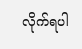လိုက်ရပါ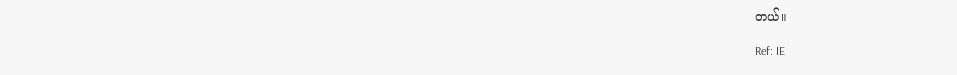တယ်။

Ref: IE